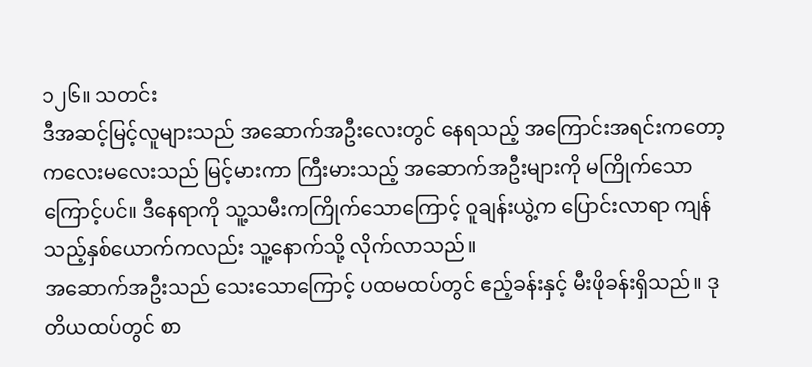၁၂၆။ သတင်း
ဒီအဆင့်မြင့်လူများသည် အဆောက်အဦးလေးတွင် နေရသည့် အကြောင်းအရင်းကတော့ ကလေးမလေးသည် မြင့်မားကာ ကြီးမားသည့် အဆောက်အဦးများကို မကြိုက်သောကြောင့်ပင်။ ဒီနေရာကို သူ့သမီးကကြိုက်သောကြောင့် ဝူချန်းယွဲ့က ပြောင်းလာရာ ကျန်သည့်နှစ်ယောက်ကလည်း သူ့နောက်သို့ လိုက်လာသည်။
အဆောက်အဦးသည် သေးသောကြောင့် ပထမထပ်တွင် ဧည့်ခန်းနှင့် မီးဖိုခန်းရှိသည်။ ဒုတိယထပ်တွင် စာ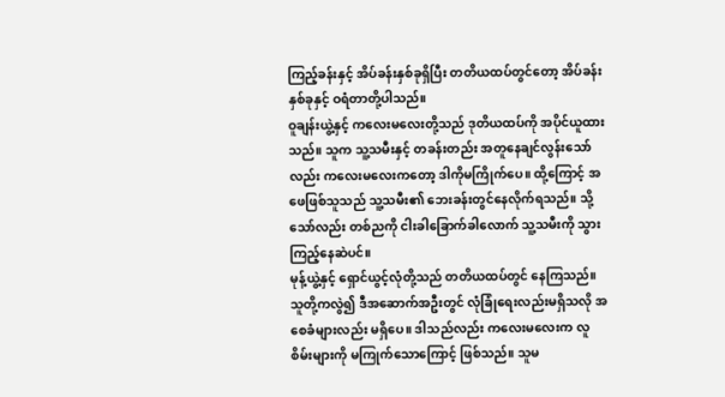ကြည့်ခန်းနှင့် အိပ်ခန်းနှစ်ခုရှိပြီး တတိယထပ်တွင်တော့ အိပ်ခန်းနှစ်ခုနှင့် ဝရံတာတို့ပါသည်။
ဝူချန်းယွဲ့နှင့် ကလေးမလေးတို့သည် ဒုတိယထပ်ကို အပိုင်ယူထားသည်။ သူက သူ့သမီးနှင့် တခန်းတည်း အတူနေချင်လွန်းသော်လည်း ကလေးမလေးကတော့ ဒါကိုမကြိုက်ပေ။ ထို့ကြောင့် အဖေဖြစ်သူသည် သူ့သမီး၏ ဘေးခန်းတွင်နေလိုက်ရသည်။ သို့သော်လည်း တစ်ညကို ငါးခါခြောက်ခါလောက် သူ့သမီးကို သွားကြည့်နေဆဲပင်။
မုန့်ယွဲ့နှင့် ရှောင်ယွင့်လုံတို့သည် တတိယထပ်တွင် နေကြသည်။ သူတို့ကလွဲ၍ ဒီအဆောက်အဦးတွင် လုံခြုံရေးလည်းမရှိသလို အစေခံများလည်း မရှိပေ။ ဒါသည်လည်း ကလေးမလေးက လူစိမ်းများကို မကြုက်သောကြောင့် ဖြစ်သည်။ သူမ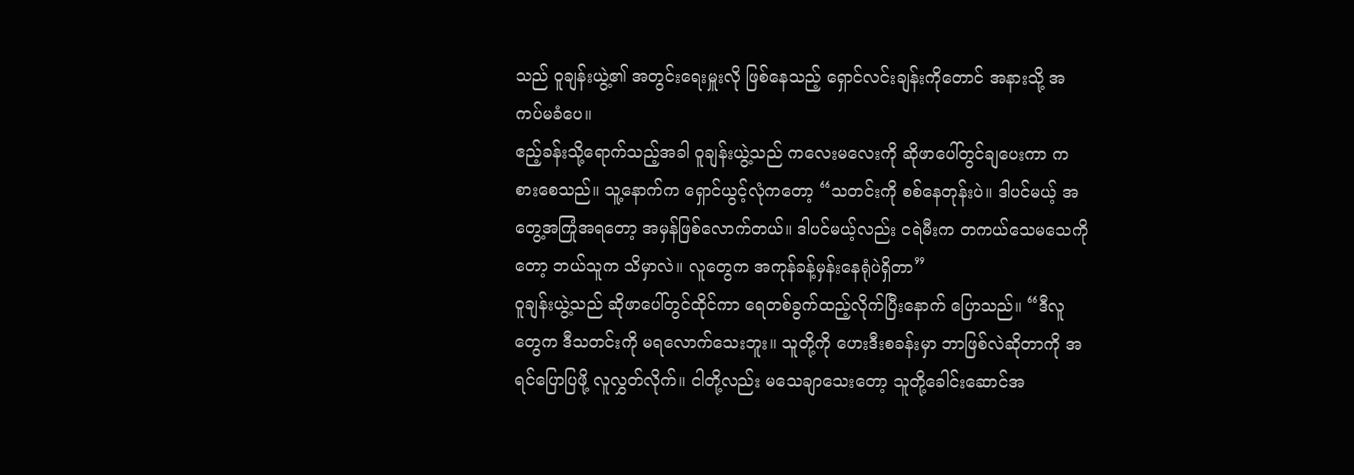သည် ဝူချန်းယွဲ့၏ အတွင်းရေးမှူးလို ဖြစ်နေသည့် ရှောင်လင်းချန်းကိုတောင် အနားသို့ အကပ်မခံပေ။
ဧည့်ခန်းသို့ရောက်သည့်အခါ ဝူချန်းယွဲ့သည် ကလေးမလေးကို ဆိုဖာပေါ်တွင်ချပေးကာ ကစားစေသည်။ သူ့နောက်က ရှောင်ယွင့်လုံကတော့ “သတင်းကို စစ်နေတုန်းပဲ။ ဒါပင်မယ့် အတွေ့အကြုံအရတော့ အမှန်ဖြစ်လောက်တယ်။ ဒါပင်မယ့်လည်း ငရဲမီးက တကယ်သေမသေကိုတော့ ဘယ်သူက သိမှာလဲ။ လူတွေက အကုန်ခန့်မှန်းနေရုံပဲရှိတာ”
ဝူချန်းယွဲ့သည် ဆိုဖာပေါ်တွင်ထိုင်ကာ ရေတစ်ခွက်ထည့်လိုက်ပြီးနောက် ပြောသည်။ “ဒီလူတွေက ဒီသတင်းကို မရလောက်သေးဘူး။ သူတို့ကို ဟေးဒီးစခန်းမှာ ဘာဖြစ်လဲဆိုတာကို အရင်ပြောပြဖို့ လူလွှတ်လိုက်။ ငါတို့လည်း မသေချာသေးတော့ သူတို့ခေါင်းဆောင်အ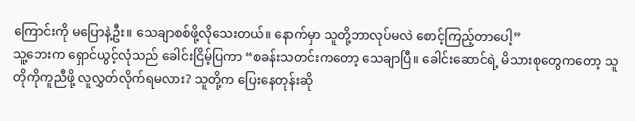ကြောင်းကို မပြောနဲ့ဦး။ သေချာစစ်ဖို့လိုသေးတယ်။ နောက်မှာ သူတို့ဘာလုပ်မလဲ စောင့်ကြည့်တာပေါ့”
သူ့ဘေးက ရှောင်ယွင့်လုံသည် ခေါင်းငြိမ့်ပြကာ “စခန်းသတင်းကတော့ သေချာပြီ။ ခေါင်းဆောင်ရဲ့ မိသားစုတွေကတော့ သူတိုကိုကူညီဖို့ လူလွှတ်လိုက်ရမလား? သူတို့က ပြေးနေတုန်းဆို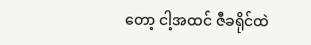တော့ ငါ့အထင် ဇီခရိုင်ထဲ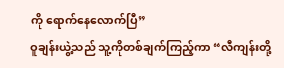ကို ရောက်နေလောက်ပြီ”
ဝူချန်းယွဲ့သည် သူ့ကိုတစ်ချက်ကြည့်ကာ “လီကျန်းတို့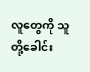လူတွေကို သူတို့ခေါင်း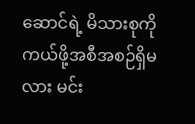ဆောင်ရဲ့ မိသားစုကို ကယ်ဖို့အစီအစဉ်ရှိမလား မင်း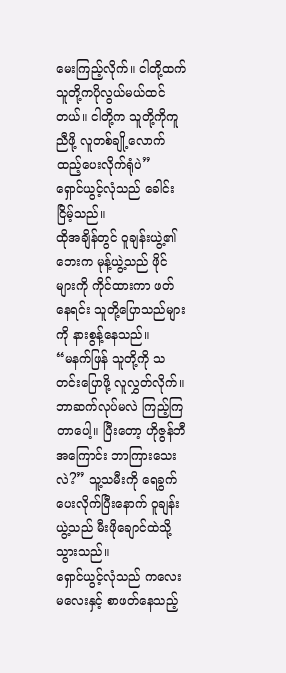မေးကြည့်လိုက်။ ငါတို့ထက် သူတို့ကပိုလွယ်မယ်ထင်တယ်။ ငါတို့က သူတို့ကိုကူညီဖို့ လူတစ်ချို့လောက် ထည့်ပေးလိုက်ရုံပဲ”
ရှောင်ယွင့်လုံသည် ခေါင်းငြိမ့်သည်။
ထိုအချိန်တွင် ဝူချန်းယွဲ့၏ဘေးက မုန့်ယွဲ့သည် ဖိုင်များကို ကိုင်ထားကာ ဖတ်နေရင်း သူတို့ပြောသည်များကို နားစွန့်နေသည်။
“မနက်ဖြန် သူတို့ကို သတင်းပြောဖို့ လူလွှတ်လိုက်။ ဘာဆက်လုပ်မလဲ ကြည့်ကြတာပေါ့။ ပြီးတော့ ဟိုဇွန်ဘီအကြောင်း ဘာကြားသေးလဲ?” သူ့သမီးကို ရေခွက်ပေးလိုက်ပြီးနောက် ဝူချန်းယွဲ့သည် မီးဖိုချောင်ထဲသို့ သွားသည်။
ရှောင်ယွင့်လုံသည် ကလေးမလေးနှင့် စာဖတ်နေသည့်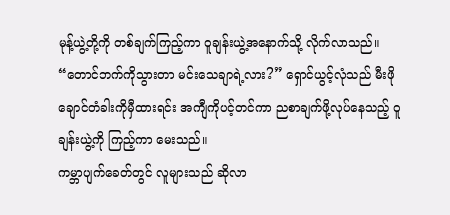မုန့်ယွဲ့တို့ကို တစ်ချက်ကြည့်ကာ ဝူချန်းယွဲ့အနောက်သို့ လိုက်လာသည်။
“တောင်ဘက်ကိုသွားတာ မင်းသေချာရဲ့လား?” ရှောင်ယွင့်လုံသည် မီးဖိုချောင်တံခါးကိုမှီထားရင်း အကျီကိုပင့်တင်ကာ ညစာချက်ဖို့လုပ်နေသည့် ဝူချန်းယွဲ့ကို ကြည့်ကာ မေးသည်။
ကမ္ဘာပျက်ခေတ်တွင် လူများသည် ဆိုလာ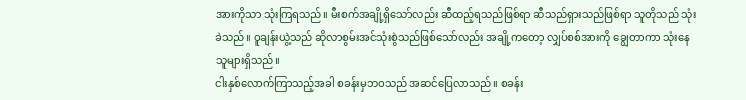အားကိုသာ သုံးကြရသည်။ မီးစက်အချို့ရှိသော်လည်း ဆီထည့်ရသည်ဖြစ်ရာ ဆီသည်ရှားသည်ဖြစ်ရာ သူတိုသည် သုံးခဲသည်။ ဝူချန်းယွဲ့သည် ဆိုလာစွမ်းအင်သုံးစွဲသည်ဖြစ်သော်လည်း အချို့ကတော့ လျှပ်စစ်အားကို ချွေတာကာ သုံးနေသူများရှိသည်။
ငါးနှစ်လောက်ကြာသည့်အခါ စခန်းမှဘဝသည် အဆင်ပြေလာသည်။ စခန်း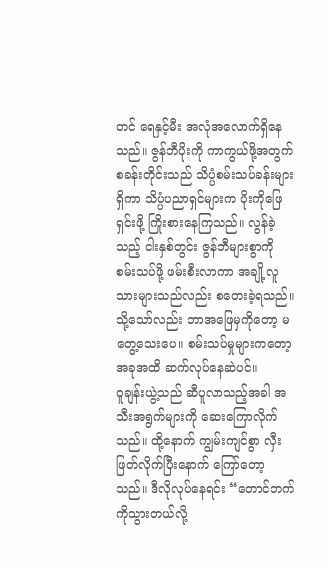တင် ရေနှင့်မီး အလုံအလောက်ရှိနေသည်။ ဇွန်ဘီပိုးကို ကာကွယ်ဖို့အတွက် စခန်းတိုင်းသည် သိပ္ပံစမ်းသပ်ခန်းများရှိကာ သိပ္ပံပညာရှင်များက ပိုးကိုဖြေရှင်းဖို့ ကြိုးစားနေကြသည်။ လွန်ခဲ့သည့် ငါးနှစ်တွင်း ဇွန်ဘီများစွာကို စမ်းသပ်ဖို့ ဖမ်းစီးလာကာ အချို့လူသားများသည်လည်း စတေးခဲ့ရသည်။ သို့သော်လည်း ဘာအဖြေမှကိုတော့ မတွေ့သေးပေ။ စမ်းသပ်မှုများကတော့ အခုအထိ ဆက်လုပ်နေဆဲပင်။
ဝူချန်းယွဲ့သည် ဆီပူလာသည့်အခါ အသီးအရွက်များကို ဆေးကြောလိုက်သည်။ ထို့နောက် ကျွမ်းကျင်စွာ လှီးဖြတ်လိုက်ပြီးနောက် ကြော်တော့သည်။ ဒီလိုလုပ်နေရင်း “တောင်ဘက်ကိုသွားတယ်လို့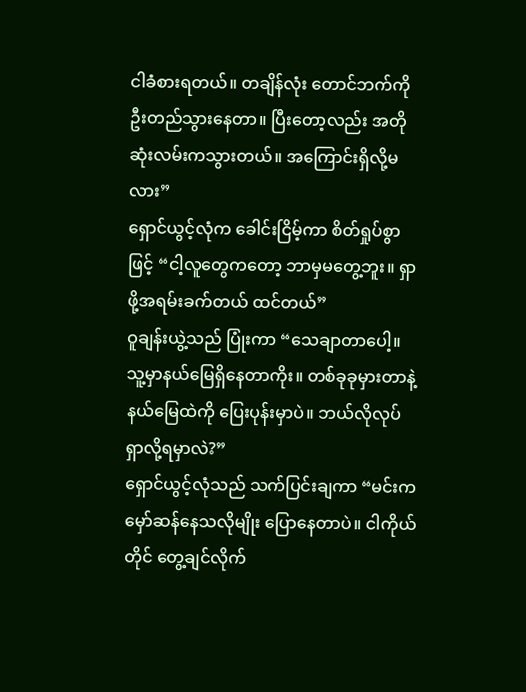ငါခံစားရတယ်။ တချိန်လုံး တောင်ဘက်ကို ဦးတည်သွားနေတာ။ ပြီးတော့လည်း အတိုဆုံးလမ်းကသွားတယ်။ အကြောင်းရှိလို့မလား”
ရှောင်ယွင့်လုံက ခေါင်းငြိမ့်ကာ စိတ်ရှုပ်စွာဖြင့် “ငါ့လူတွေကတော့ ဘာမှမတွေ့ဘူး။ ရှာဖို့အရမ်းခက်တယ် ထင်တယ်”
ဝူချန်းယွဲ့သည် ပြုံးကာ “သေချာတာပေါ့။ သူ့မှာနယ်မြေရှိနေတာကိုး။ တစ်ခုခုမှားတာနဲ့ နယ်မြေထဲကို ပြေးပုန်းမှာပဲ။ ဘယ်လိုလုပ် ရှာလို့ရမှာလဲ?”
ရှောင်ယွင့်လုံသည် သက်ပြင်းချကာ “မင်းက မှော်ဆန်နေသလိုမျိုး ပြောနေတာပဲ။ ငါကိုယ်တိုင် တွေ့ချင်လိုက်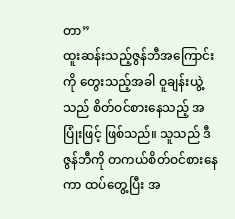တာ”
ထူးဆန်းသည့်ဇွန်ဘီအကြောင်းကို တွေးသည့်အခါ ဝူချန်းယွဲ့သည် စိတ်ဝင်စားနေသည့် အပြုံးဖြင့် ဖြစ်သည်။ သူသည် ဒီဇွန်ဘီကို တကယ်စိတ်ဝင်စားနေကာ ထပ်တွေ့ပြီး အ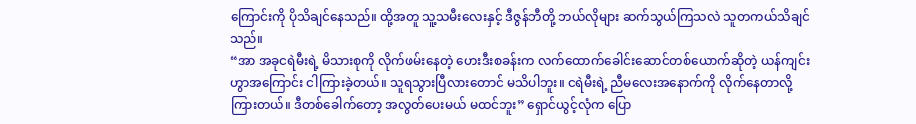ကြောင်းကို ပိုသိချင်နေသည်။ ထို့အတူ သူ့သမီးလေးနှင့် ဒီဇွန်ဘီတို့ ဘယ်လိုများ ဆက်သွယ်ကြသလဲ သူတကယ်သိချင်သည်။
“အာ အခုငရဲမီးရဲ့ မိသားစုကို လိုက်ဖမ်းနေတဲ့ ဟေးဒီးစခန်းက လက်ထောက်ခေါင်းဆောင်တစ်ယောက်ဆိုတဲ့ ယန်ကျင်းဟွာအကြောင်း ငါကြားခဲ့တယ်။ သူရသွားပြီလားတောင် မသိပါဘူး။ ငရဲမီးရဲ့ ညီမလေးအနောက်ကို လိုက်နေတာလို့ ကြားတယ်။ ဒီတစ်ခေါက်တော့ အလွတ်ပေးမယ် မထင်ဘူး” ရှောင်ယွင့်လုံက ပြော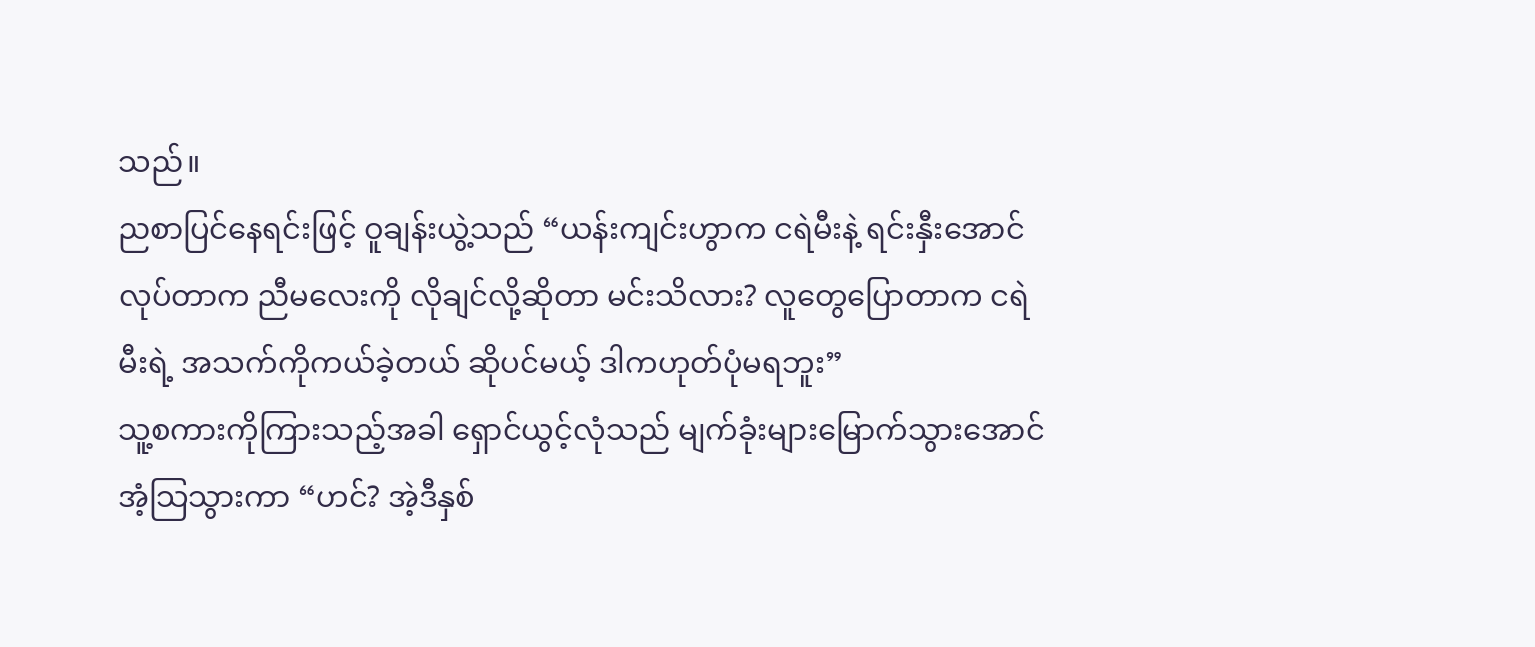သည်။
ညစာပြင်နေရင်းဖြင့် ဝူချန်းယွဲ့သည် “ယန်းကျင်းဟွာက ငရဲမီးနဲ့ ရင်းနှီးအောင်လုပ်တာက ညီမလေးကို လိုချင်လို့ဆိုတာ မင်းသိလား? လူတွေပြောတာက ငရဲမီးရဲ့ အသက်ကိုကယ်ခဲ့တယ် ဆိုပင်မယ့် ဒါကဟုတ်ပုံမရဘူး”
သူ့စကားကိုကြားသည့်အခါ ရှောင်ယွင့်လုံသည် မျက်ခုံးများမြောက်သွားအောင် အံ့သြသွားကာ “ဟင်? အဲ့ဒီနှစ်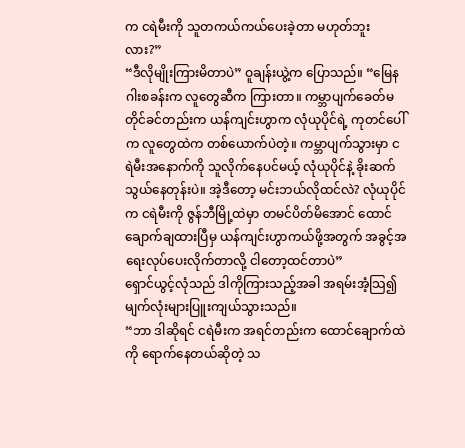က ငရဲမီးကို သူတကယ်ကယ်ပေးခဲ့တာ မဟုတ်ဘူးလား?”
“ဒီလိုမျိုးကြားမိတာပဲ” ဝူချန်းယွဲ့က ပြောသည်။ “မြေနဂါးစခန်းက လူတွေဆီက ကြားတာ။ ကမ္ဘာပျက်ခေတ်မတိုင်ခင်တည်းက ယန်ကျင်းဟွာက လုံယုပိုင်ရဲ့ ကုတင်ပေါ်က လူတွေထဲက တစ်ယောက်ပဲတဲ့။ ကမ္ဘာပျက်သွားမှာ ငရဲမီးအနောက်ကို သူလိုက်နေပင်မယ့် လုံယုပိုင်နဲ့ ခိုးဆက်သွယ်နေတုန်းပဲ။ အဲ့ဒီတော့ မင်းဘယ်လိုထင်လဲ? လုံယုပိုင်က ငရဲမီးကို ဇွန်ဘီမြို့ထဲမှာ တမင်ပိတ်မိအောင် ထောင်ချောက်ချထားပြီမှ ယန်ကျင်းဟွာကယ်ဖို့အတွက် အခွင့်အရေးလုပ်ပေးလိုက်တာလို့ ငါတော့ထင်တာပဲ”
ရှောင်ယွင့်လုံသည် ဒါကိုကြားသည့်အခါ အရမ်းအံ့သြ၍ မျက်လုံးများပြူးကျယ်သွားသည်။
“ဘာ ဒါဆိုရင် ငရဲမီးက အရင်တည်းက ထောင်ချောက်ထဲကို ရောက်နေတယ်ဆိုတဲ့ သ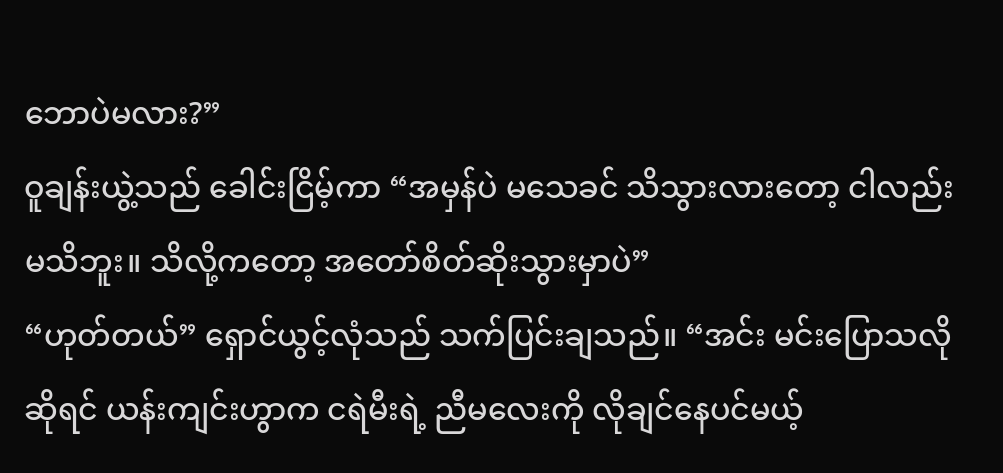ဘောပဲမလား?”
ဝူချန်းယွဲ့သည် ခေါင်းငြိမ့်ကာ “အမှန်ပဲ မသေခင် သိသွားလားတော့ ငါလည်းမသိဘူး။ သိလို့ကတော့ အတော်စိတ်ဆိုးသွားမှာပဲ”
“ဟုတ်တယ်” ရှောင်ယွင့်လုံသည် သက်ပြင်းချသည်။ “အင်း မင်းပြောသလိုဆိုရင် ယန်းကျင်းဟွာက ငရဲမီးရဲ့ ညီမလေးကို လိုချင်နေပင်မယ့်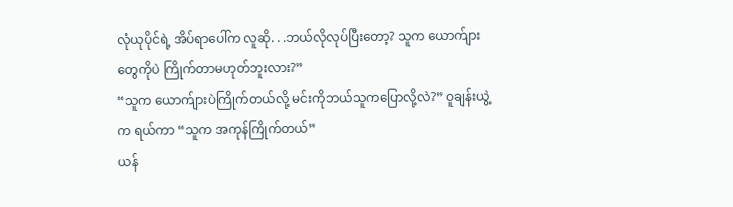လုံယုပိုင်ရဲ့ အိပ်ရာပေါ်က လူဆို. . .ဘယ်လိုလုပ်ပြီးတော့? သူက ယောက်ျားတွေကိုပဲ ကြိုက်တာမဟုတ်ဘူးလား?”
“သူက ယောက်ျားပဲကြိုက်တယ်လို့ မင်းကိုဘယ်သူကပြောလို့လဲ?” ဝူချန်းယွဲ့က ရယ်ကာ “သူက အကုန်ကြိုက်တယ်”
ယန်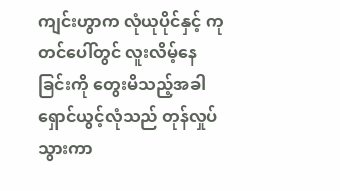ကျင်းဟွာက လုံယုပိုင်နှင့် ကုတင်ပေါ်တွင် လူးလိမ့်နေခြင်းကို တွေးမိသည့်အခါ ရှောင်ယွင့်လုံသည် တုန်လှုပ်သွားကာ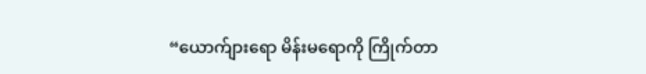“ယောက်ျားရော မိန်းမရောကို ကြိုက်တာ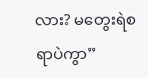လား? မတွေးရဲစရာပဲကွာ”